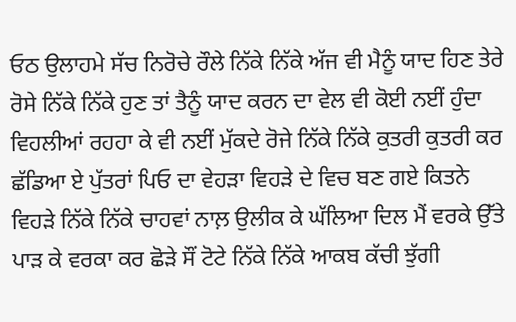ਓਠ ਉਲਾਹਮੇ ਸੱਚ ਨਿਰੋਚੇ ਰੌਲੇ ਨਿੱਕੇ ਨਿੱਕੇ ਅੱਜ ਵੀ ਮੈਨੂੰ ਯਾਦ ਹਿਣ ਤੇਰੇ ਰੋਸੇ ਨਿੱਕੇ ਨਿੱਕੇ ਹੁਣ ਤਾਂ ਤੈਨੂੰ ਯਾਦ ਕਰਨ ਦਾ ਵੇਲ ਵੀ ਕੋਈ ਨਈਂ ਹੁੰਦਾ ਵਿਹਲੀਆਂ ਰਹਹਾ ਕੇ ਵੀ ਨਈਂ ਮੁੱਕਦੇ ਰੋਜੇ ਨਿੱਕੇ ਨਿੱਕੇ ਕੁਤਰੀ ਕੁਤਰੀ ਕਰ ਛੱਡਿਆ ਏ ਪੁੱਤਰਾਂ ਪਿਓ ਦਾ ਵੇਹੜਾ ਵਿਹੜੇ ਦੇ ਵਿਚ ਬਣ ਗਏ ਕਿਤਨੇ ਵਿਹੜੇ ਨਿੱਕੇ ਨਿੱਕੇ ਚਾਹਵਾਂ ਨਾਲ਼ ਉਲੀਕ ਕੇ ਘੱਲਿਆ ਦਿਲ ਮੈਂ ਵਰਕੇ ਉੱਤੇ ਪਾੜ ਕੇ ਵਰਕਾ ਕਰ ਛੋੜੇ ਸੌਂ ਟੋਟੇ ਨਿੱਕੇ ਨਿੱਕੇ ਆਕਬ ਕੱਚੀ ਝੁੱਗੀ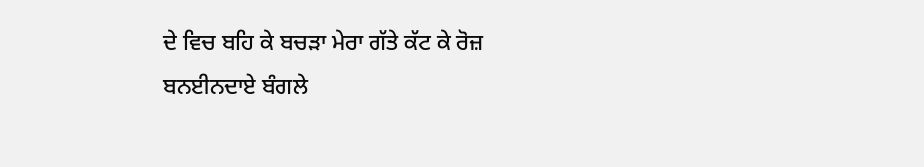ਦੇ ਵਿਚ ਬਹਿ ਕੇ ਬਚੜਾ ਮੇਰਾ ਗੱਤੇ ਕੱਟ ਕੇ ਰੋਜ਼ ਬਨਈਨਦਾਏ ਬੰਗਲੇ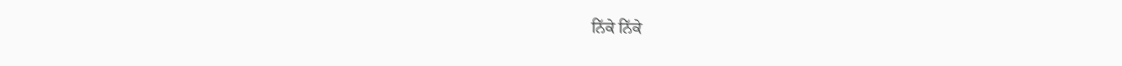ਨਿੱਕੇ ਨਿੱਕੇ